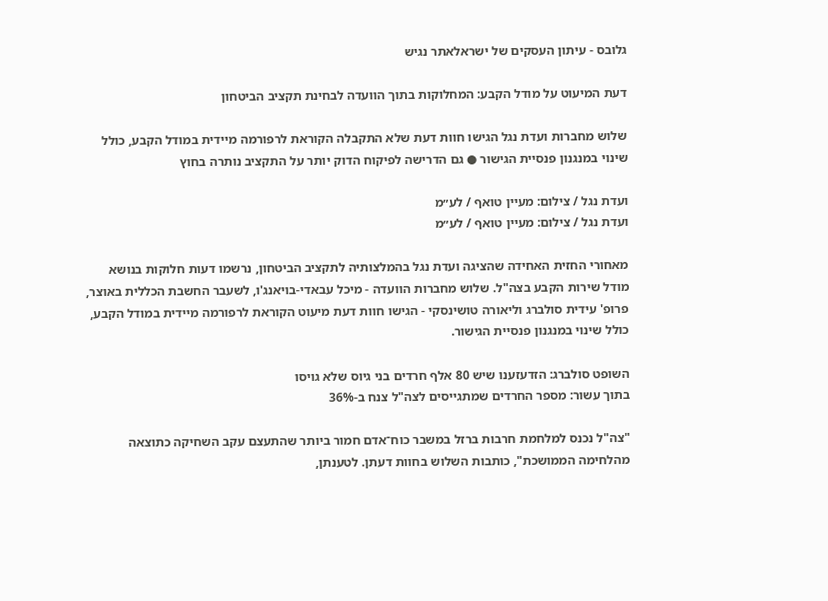גלובס - עיתון העסקים של ישראלאתר נגיש

דעת המיעוט על מודל הקבע: המחלוקות בתוך הוועדה לבחינת תקציב הביטחון

שלוש מחברות ועדת נגל הגישו חוות דעת שלא התקבלה הקוראת לרפורמה מיידית במודל הקבע, כולל שינוי במנגנון פנסיית הגישור ● גם הדרישה לפיקוח הדוק יותר על התקציב נותרה בחוץ

ועדת נגל / צילום: מעיין טואף / לע״מ
ועדת נגל / צילום: מעיין טואף / לע״מ

מאחורי החזית האחידה שהציגה ועדת נגל בהמלצותיה לתקציב הביטחון, נרשמו דעות חלוקות בנושא מודל שירות הקבע בצה"ל. שלוש מחברות הוועדה - מיכל עבאדי-בויאנג'ו, לשעבר החשבת הכללית באוצר, פרופ' עידית סולברג וליאורה טושינסקי - הגישו חוות דעת מיעוט הקוראת לרפורמה מיידית במודל הקבע, כולל שינוי במנגנון פנסיית הגישור.

השופט סולברג: הזדעזענו שיש 80 אלף חרדים בני גיוס שלא גויסו
בתוך עשור: מספר החרדים שמתגייסים לצה"ל צנח ב-36%

"צה"ל נכנס למלחמת חרבות ברזל במשבר כוח־אדם חמור ביותר שהתעצם עקב השחיקה כתוצאה מהלחימה הממושכת", כותבות השלוש בחוות דעתן. לטענתן,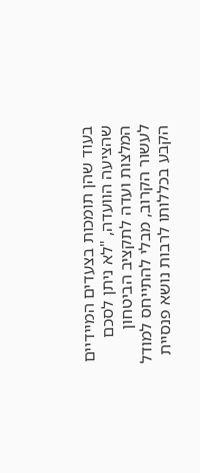בעוד שהן תומכות בצעדים המיידיים שהציעה הוועדה, "לא ניתן לסכם המלצות ועדה לתקציב הביטחון לעשור הקרוב, מבלי להתייחס למודל הקבע בכללותו לרבות נושא פנסיית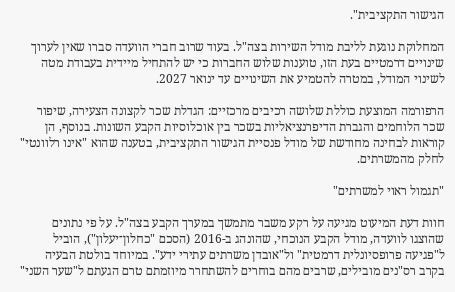הגישור התקציבית".

המחלוקת נוגעת לליבת מודל השירות בצה"ל. בעוד שרוב חברי הוועדה סברו שאין לערוך שינויים דרמטיים בעת הזו, טוענות שלוש החברות כי יש להתחיל מיידית בעבודת מטה לשינוי המודל, במטרה להטמיע את השינויים עד ינואר 2027.

הרפורמה המוצעת כוללת שלושה רכיבים מרכזיים: הגדלת שכר לקצונה הצעירה, שיפור שכר הלוחמים והגברת הדיפרנציאליות בשכר בין אוכלוסיות הקבע השונות. בנוסף, הן קוראות לבחינה מחודשת של מודל פנסיית הגישור התקציבית, בטענה שהוא "אינו רלוונטי" לחלק מהמשרתים.

"תגמול ראוי למשרתים"

חוות דעת המיעוט מגיעה על רקע משבר מתמשך במערך הקבע בצה"ל. על פי נתונים שהוצגו לוועדה, מודל הקבע הנוכחי, שהונהג ב-2016 (הסכם "כחלון־יעלון"), הוביל ל"פגיעה פרופסיונלית דרמטית" ול"אובדן משרתים עתירי ידע". במיוחד בולטת הבעיה בקרב רס"נים מובילים, שרבים מהם בוחרים להשתחרר מיוזמתם טרם הגעתם ל"שער השני"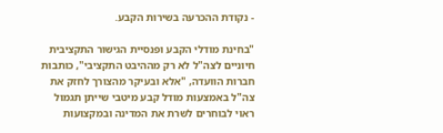- נקודת ההכרעה בשירות הקבע.

"בחינת מודלי הקבע ופנסיית הגישור התקציבית חיוניים לצה"ל לא רק מההיבט התקציבי", כותבות חברות הוועדה, "אלא ובעיקר מהצורך לחזק את צה"ל באמצעות מודל קבע מיטבי שייתן תגמול ראוי לבוחרים לשרת את המדינה ובמקצועות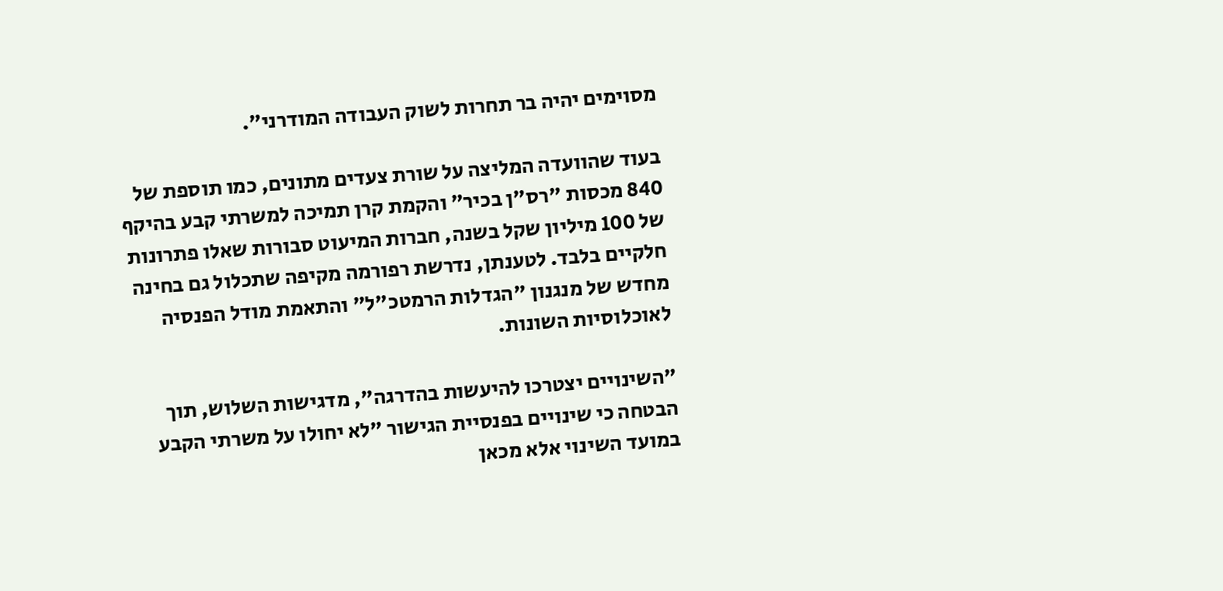מסוימים יהיה בר תחרות לשוק העבודה המודרני".

בעוד שהוועדה המליצה על שורת צעדים מתונים, כמו תוספת של 840 מכסות "רס"ן בכיר" והקמת קרן תמיכה למשרתי קבע בהיקף של 100 מיליון שקל בשנה, חברות המיעוט סבורות שאלו פתרונות חלקיים בלבד. לטענתן, נדרשת רפורמה מקיפה שתכלול גם בחינה מחדש של מנגנון "הגדלות הרמטכ"ל" והתאמת מודל הפנסיה לאוכלוסיות השונות.

"השינויים יצטרכו להיעשות בהדרגה", מדגישות השלוש, תוך הבטחה כי שינויים בפנסיית הגישור "לא יחולו על משרתי הקבע במועד השינוי אלא מכאן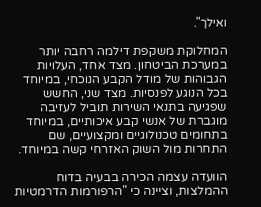ואילך".

המחלוקת משקפת דילמה רחבה יותר במערכת הביטחון. מצד אחד, העלויות הגבוהות של מודל הקבע הנוכחי, במיוחד בכל הנוגע לפנסיות. מצד שני, החשש שפגיעה בתנאי השירות תוביל לעזיבה מוגברת של אנשי קבע איכותיים, במיוחד בתחומים טכנולוגיים ומקצועיים, שם התחרות מול השוק האזרחי קשה במיוחד.

הוועדה עצמה הכירה בבעיה בדוח ההמלצות, וציינה כי "הרפורמות הדרמטיות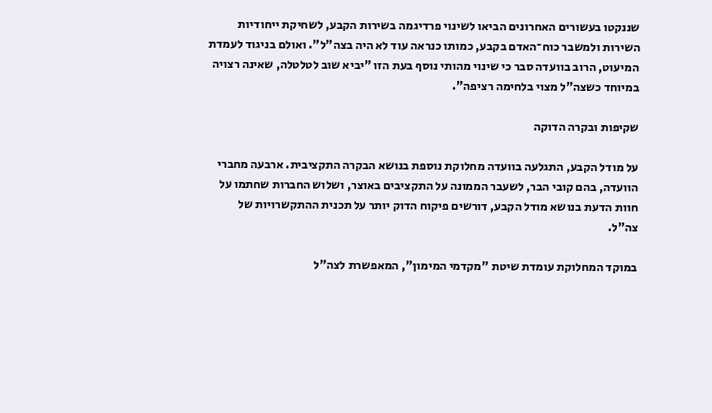שננקטו בעשורים האחרונים הביאו לשינוי פרדיגמה בשירות הקבע, לשחיקת ייחודיות השירות ולמשבר כוח־האדם בקבע, כמותו כנראה עוד לא היה בצה"ל". ואולם בניגוד לעמדת המיעוט, הרוב בוועדה סבר כי שינוי מהותי נוסף בעת הזו "יביא שוב לטלטלה, שאינה רצויה במיוחד כשצה"ל מצוי בלחימה רציפה".

שקיפות ובקרה הדוקה

על מודל הקבע, התגלעה בוועדה מחלוקת נוספת בנושא הבקרה התקציבית. ארבעה מחברי הוועדה, בהם קובי הבר, לשעבר הממונה על התקציבים באוצר, ושלוש החברות שחתמו על חוות הדעת בנושא מודל הקבע, דורשים פיקוח הדוק יותר על תכנית ההתקשרויות של צה"ל.

במוקד המחלוקת עומדת שיטת "מקדמי המימון", המאפשרת לצה"ל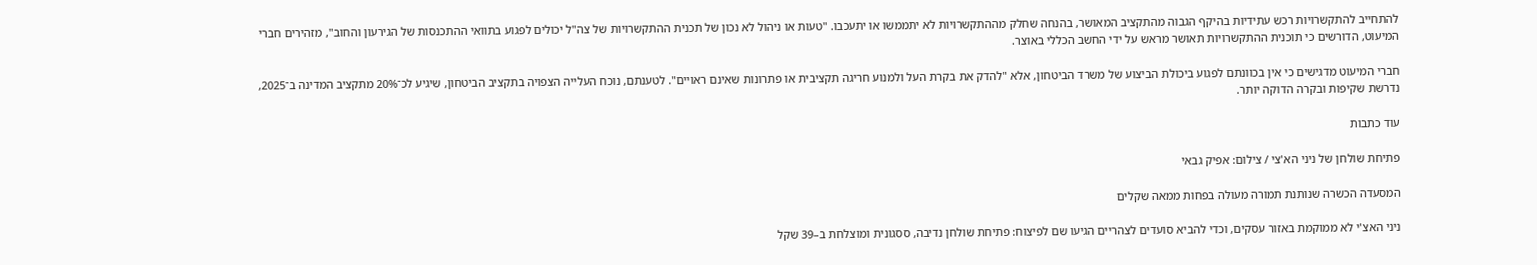להתחייב להתקשרויות רכש עתידיות בהיקף הגבוה מהתקציב המאושר, בהנחה שחלק מההתקשרויות לא יתממשו או יתעכבו. "טעות או ניהול לא נכון של תכנית ההתקשרויות של צה"ל יכולים לפגוע בתוואי ההתכנסות של הגירעון והחוב", מזהירים חברי המיעוט, הדורשים כי תוכנית ההתקשרויות תאושר מראש על ידי החשב הכללי באוצר.

חברי המיעוט מדגישים כי אין בכוונתם לפגוע ביכולת הביצוע של משרד הביטחון, אלא "להדק את בקרת העל ולמנוע חריגה תקציבית או פתרונות שאינם ראויים". לטענתם, נוכח העלייה הצפויה בתקציב הביטחון, שיגיע לכ־20% מתקציב המדינה ב־2025, נדרשת שקיפות ובקרה הדוקה יותר.

עוד כתבות

פתיחת שולחן של ניני הא'צי / צילום: אפיק גבאי

המסעדה הכשרה שנותנת תמורה מעולה בפחות ממאה שקלים

ניני האצ'י לא ממוקמת באזור עסקים, וכדי להביא סועדים לצהריים הגיעו שם לפיצוח: פתיחת שולחן נדיבה, ססגונית ומוצלחת ב–39 שקל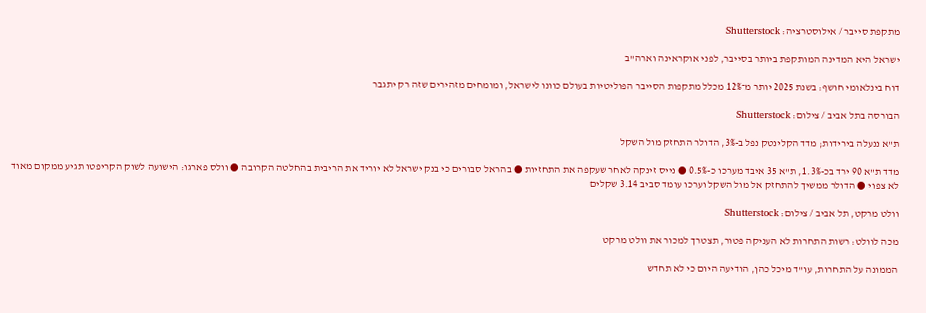מתקפת סייבר / אילוסטרציה: Shutterstock

ישראל היא המדינה המותקפת ביותר בסייבר, לפני אוקראינה וארה"ב

דוח בינלאומי חושף: בשנת 2025 יותר מ־12% מכלל מתקפות הסייבר הפוליטיות בעולם כוונו לישראל, ומומחים מזהירים שזה רק יתגבר

הבורסה בתל אביב / צילום: Shutterstock

ת"א ננעלה בירידות; מדד הקלינטק נפל ב-3%, הדולר התחזק מול השקל

מדד ת"א 90 ירד בכ-1.3%, ת"א 35 איבד מערכו כ-0.5% ● נייס זינקה לאחר שעקפה את התחזיות ● בהראל סבורים כי בנק ישראל לא יוריד את הריבית בהחלטה הקרובה ● וולס פארגו: הישועה לשוק הקריפטו תגיע ממקום מאוד לא צפוי ● הדולר ממשיך להתחזק אל מול השקל וערכו עומד סביב 3.14 שקלים

וולט מרקט, תל אביב / צילום: Shutterstock

מכה לוולט: רשות התחרות לא העניקה פטור, תצטרך למכור את וולט מרקט

הממונה על התחרות, עו"ד מיכל כהן, הודיעה היום כי לא תחדש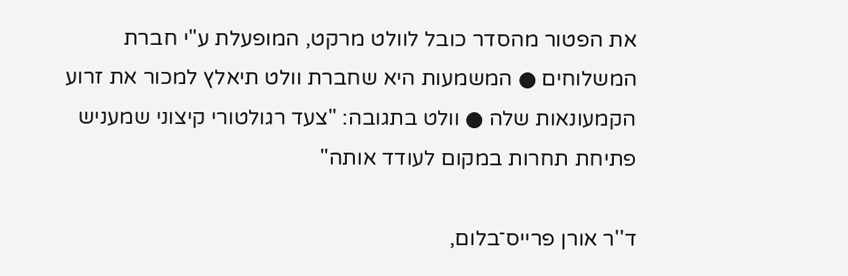את הפטור מהסדר כובל לוולט מרקט, המופעלת ע"י חברת המשלוחים ● המשמעות היא שחברת וולט תיאלץ למכור את זרוע הקמעונאות שלה ● וולט בתגובה: "צעד רגולטורי קיצוני שמעניש פתיחת תחרות במקום לעודד אותה"

ד''ר אורן פרייס־בלום,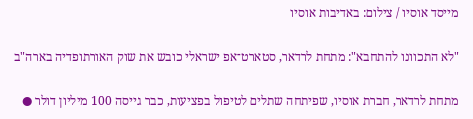מייסד אוסיו / צילום: באדיבות אוסיו

"לא התכוונו להתחבא": מתחת לרדאר, סטארט־אפ ישראלי כובש את שוק האורתופדיה בארה"ב

מתחת לרדאר, חברת אוסיו, שפיתחה שתלים לטיפול בפציעות, כבר גייסה 100 מיליון דולר ●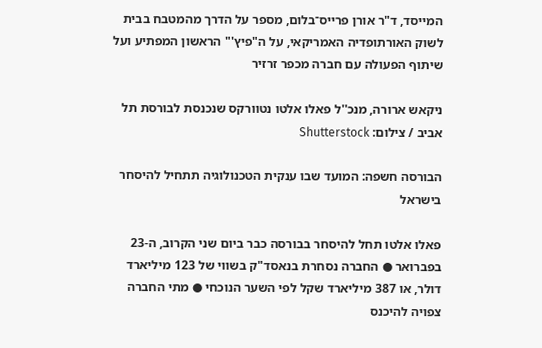המייסד, ד"ר אורן פרייס־בלום, מספר על הדרך מהמטבח בבית לשוק האורתופדיה האמריקאי, על ה"פיץ'" הראשון המפתיע ועל שיתוף הפעולה עם חברה מכפר זרזיר

ניקאש ארורה, מנכ''ל פאלו אלטו נטוורקס שנכנסת לבורסת תל אביב / צילום: Shutterstock

הבורסה חשפה: המועד שבו ענקית הטכנולוגיה תתחיל להיסחר בישראל

פאלו אלטו תחל להיסחר בבורסה כבר ביום שני הקרוב, ה-23 בפברואר ● החברה נסחרת בנאסד"ק בשווי של 123 מיליארד דולר, או 387 מיליארד שקל לפי השער הנוכחי ● מתי החברה צפויה להיכנס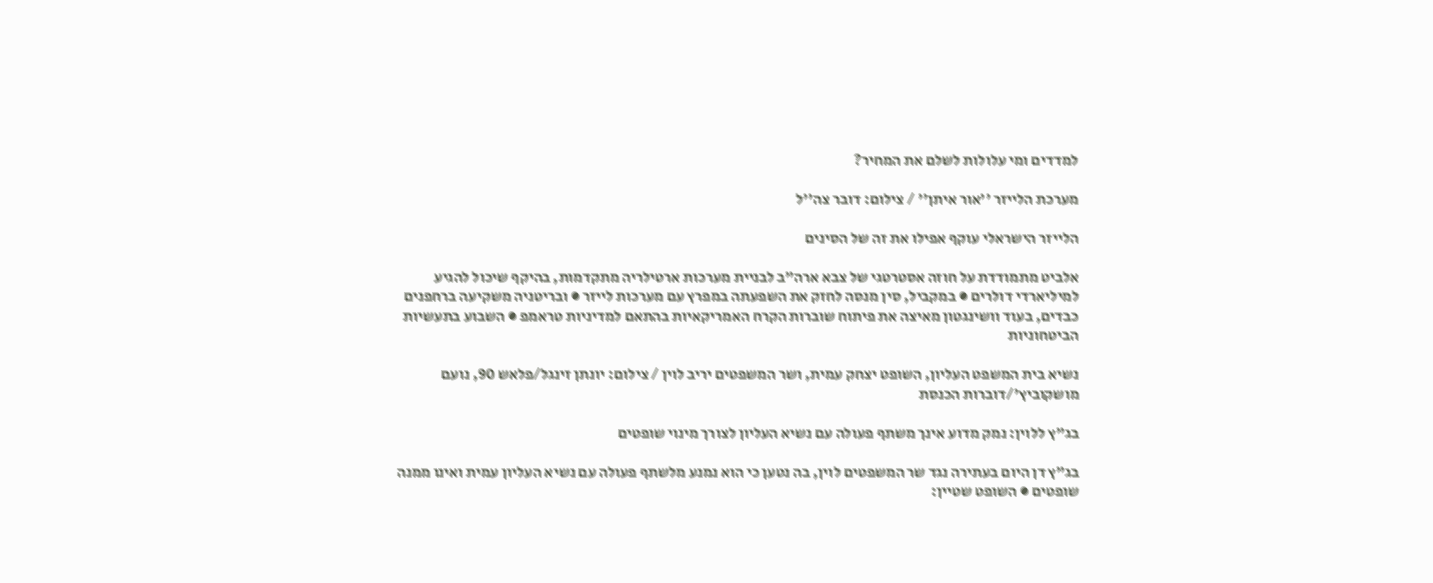למדדים ומי עלולות לשלם את המחיר?

מערכת הלייזר ''אור איתן'' / צילום: דובר צה''ל

הלייזר הישראלי עוקף אפילו את זה של הסינים

אלביט מתמודדת על חוזה אסטרטגי של צבא ארה"ב לבניית מערכות ארטילריה מתקדמות, בהיקף שיכול להגיע למיליארדי דולרים ● במקביל, סין מנסה לחזק את השפעתה במפרץ עם מערכות לייזר ● ובריטניה משקיעה ברחפנים כבדים, בעוד וושינגטון מאיצה את פיתוח שוברות הקרח האמריקאיות בהתאם למדיניות טראמפ ● השבוע בתעשיות הביטחוניות

נשיא בית המשפט העליון, השופט יצחק עמית, ושר המשפטים יריב לוין / צילום: יונתן זינגל/פלאש 90, נועם מושקוביץ'/דוברות הכנסת

בג"ץ ללוין: נמק מדוע אינך משתף פעולה עם נשיא העליון לצורך מינוי שופטים

בג"ץ דן היום בעתירה נגד שר המשפטים לוין, בה נטען כי הוא נמנע מלשתף פעולה עם נשיא העליון עמית ואינו ממנה שופטים ● השופט שטיין: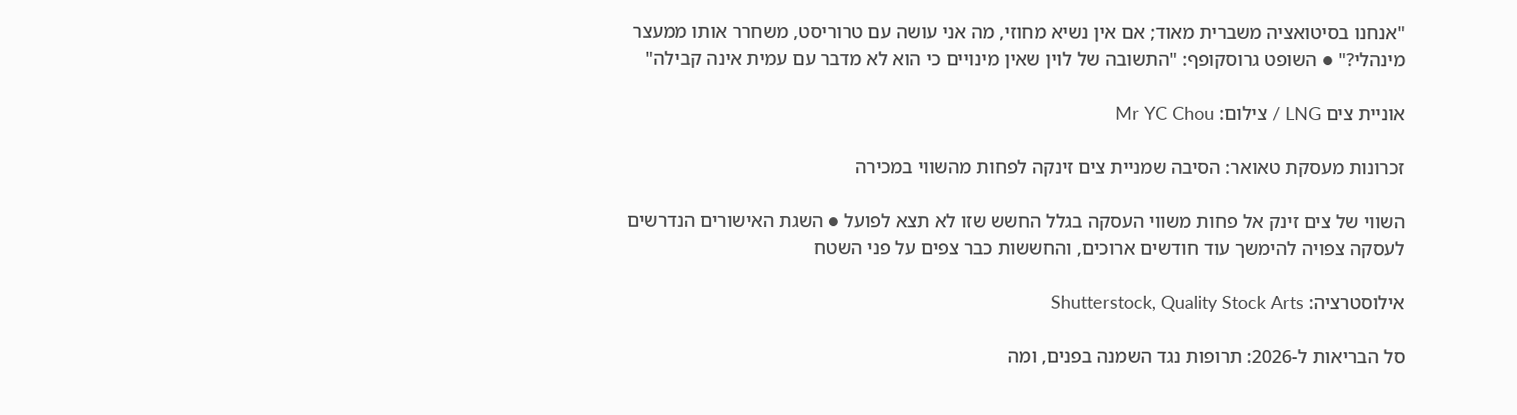"אנחנו בסיטואציה משברית מאוד; אם אין נשיא מחוזי, מה אני עושה עם טרוריסט, משחרר אותו ממעצר מינהלי?" ● השופט גרוסקופף: "התשובה של לוין שאין מינויים כי הוא לא מדבר עם עמית אינה קבילה"

אוניית צים LNG / צילום: Mr YC Chou

זכרונות מעסקת טאואר: הסיבה שמניית צים זינקה לפחות מהשווי במכירה

השווי של צים זינק אל פחות משווי העסקה בגלל החשש שזו לא תצא לפועל ● השגת האישורים הנדרשים לעסקה צפויה להימשך עוד חודשים ארוכים, והחששות כבר צפים על פני השטח

אילוסטרציה: Shutterstock, Quality Stock Arts

סל הבריאות ל-2026: תרופות נגד השמנה בפנים, ומה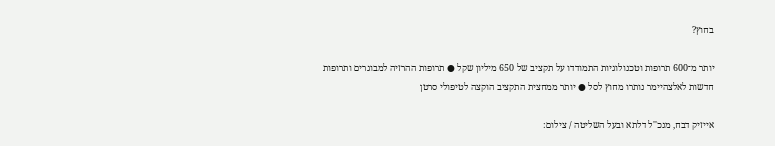בחוץ?

יותר מ־600 תרופות וטכנולוגיות התמודדו על תקציב של 650 מיליון שקל ● תרופות ההרזיה למבוגרים ותרופות חדשות לאלצהיימר נותרו מחוץ לסל ● יותר ממחצית התקציב הוקצה לטיפולי סרטן

אייזיק דבח, מנכ''ל דלתא ובעל השליטה / צילום: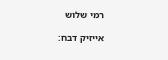רמי שלוש

אייזיק דבח: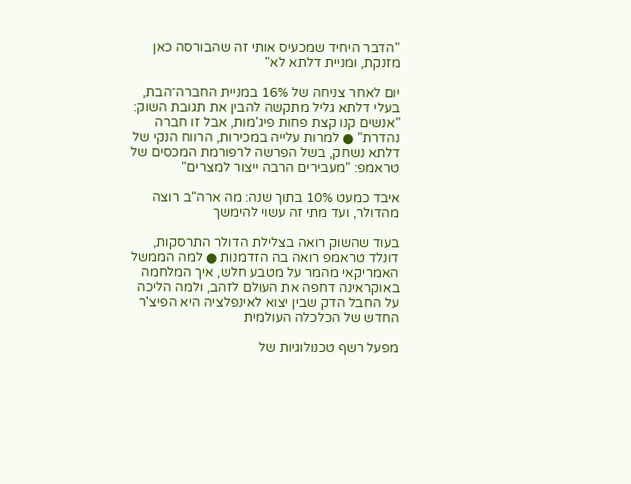"הדבר היחיד שמכעיס אותי זה שהבורסה כאן מזנקת, ומניית דלתא לא"

יום לאחר צניחה של 16% במניית החברה־הבת, בעלי דלתא גליל מתקשה להבין את תגובת השוק: "אנשים קנו קצת פחות פיג'מות, אבל זו חברה נהדרת" ● למרות עלייה במכירות, הרווח הנקי של דלתא נשחק, בשל הפרשה לרפורמת המכסים של טראמפ: "מעבירים הרבה ייצור למצרים"

איבד כמעט 10% בתוך שנה: מה ארה"ב רוצה מהדולר, ועד מתי זה עשוי להימשך

בעוד שהשוק רואה בצלילת הדולר התרסקות, דונלד טראמפ רואה בה הזדמנות ● למה הממשל האמריקאי מהמר על מטבע חלש, איך המלחמה באוקראינה דחפה את העולם לזהב, ולמה הליכה על החבל הדק שבין יצוא לאינפלציה היא הפיצ'ר החדש של הכלכלה העולמית

מפעל רשף טכנולוגיות של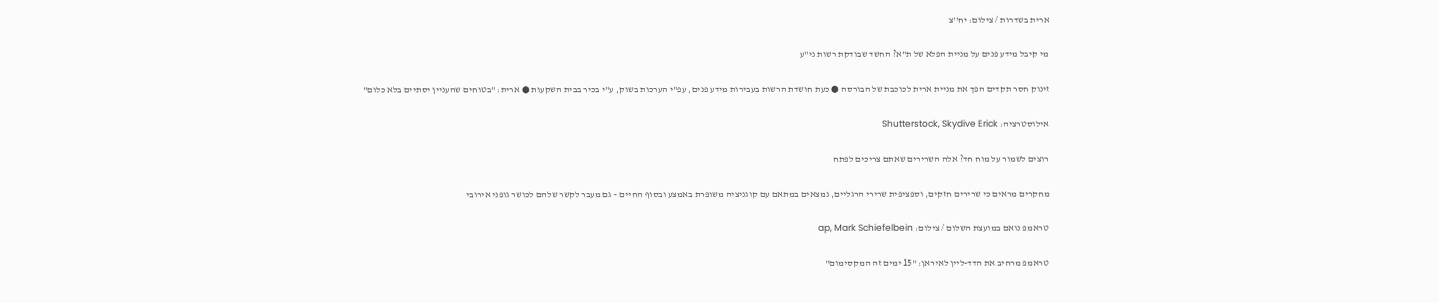ארית בשדרות / צילום: יח''צ

מי קיבל מידע פנים על מניית הפלא של ת"א? החשד שבודקת רשות ני"ע

זינוק חסר תקדים הפך את מניית ארית לכוכבת של הבורסה ● כעת חושדת הרשות בעבירות מידע פנים, עפ"י הערכות בשוק, ע"י בכיר בבית השקעות ● ארית: "בטוחים שהעניין יסתיים בלא כלום"

אילוסטרציה: Shutterstock, Skydive Erick

רוצים לשמור על מוח חד? אלה השרירים שאתם צריכים לפתח

מחקרים מראים כי שרירים חזקים, וספציפית שרירי הרגליים, נמצאים במתאם עם קוגניציה משופרת באמצע ובסוף החיים – גם מעבר לקשר שלהם לכושר גופני אירובי

טראמפ נואם במועצת השלום / צילום: ap, Mark Schiefelbein

טראמפ מרחיב את הדד-ליין לאיראן: "15 ימים זה המקסימום"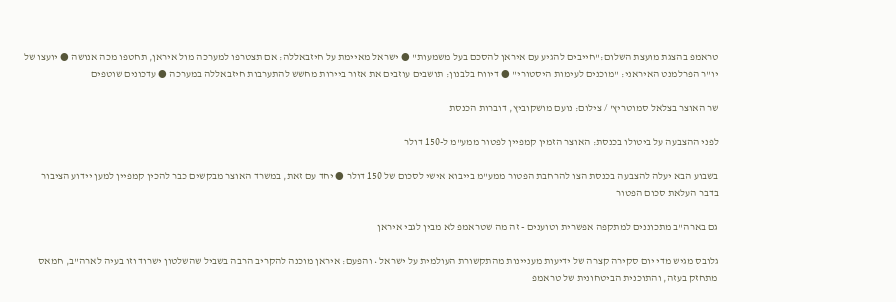טראמפ בהצגת מועצת השלום:"חייבים להגיע עם איראן להסכם בעל משמעות" ● ישראל מאיימת על חיזבאללה: אם תצטרפו למערכה מול איראן, תחטפו מכה אנושה ● יועצו של יו"ר הפרלמנט האיראני: "מוכנים לעימות היסטורי" ● דיווח בלבנון: תושבים עוזבים את אזור ביירות מחשש להתערבות חיזבאללה במערכה ● עדכונים שוטפים

שר האוצר בצלאל סמוטריץ' / צילום: נועם מושקוביץ, דוברות הכנסת

לפני ההצבעה על ביטולו בכנסת: האוצר הזמין קמפיין לפטור ממע"מ ל-150 דולר

בשבוע הבא יעלה להצבעה בכנסת הצו להרחבת הפטור ממע"מ בייבוא אישי לסכום של 150 דולר ● יחד עם זאת, במשרד האוצר מבקשים כבר להכין קמפיין למען יידוע הציבור בדבר העלאת סכום הפטור

גם בארה"ב מתכוננים למתקפה אפשרית וטוענים - זה מה שטראמפ לא מבין לגבי איראן

גלובס מגיש מדי יום סקירה קצרה של ידיעות מעניינות מהתקשורת העולמית על ישראל • והפעם: איראן מוכנה להקריב הרבה בשביל שהשלטון ישרוד וזו בעיה לארה"ב, חמאס מתחזק בעזה, והתוכנית הביטחונית של טראמפ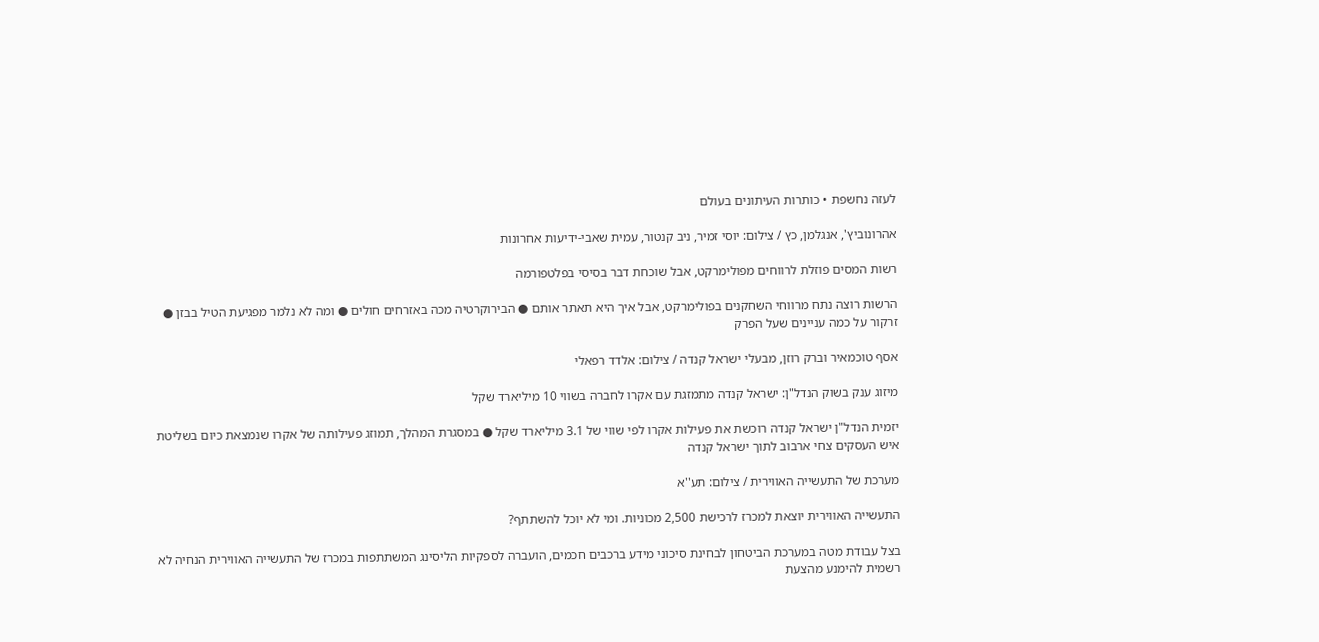לעזה נחשפת • כותרות העיתונים בעולם

אהרונוביץ', אנגלמן, כץ / צילום: יוסי זמיר, ניב קנטור, עמית שאבי-ידיעות אחרונות

רשות המסים פוזלת לרווחים מפולימרקט, אבל שוכחת דבר בסיסי בפלטפורמה

הרשות רוצה נתח מרווחי השחקנים בפולימרקט, אבל איך היא תאתר אותם ● הבירוקרטיה מכה באזרחים חולים ● ומה לא נלמר מפגיעת הטיל בבזן ● זרקור על כמה עניינים שעל הפרק

אסף טוכמאיר וברק רוזן, מבעלי ישראל קנדה / צילום: אלדד רפאלי

מיזוג ענק בשוק הנדל"ן: ישראל קנדה מתמזגת עם אקרו לחברה בשווי 10 מיליארד שקל

יזמית הנדל"ן ישראל קנדה רוכשת את פעילות אקרו לפי שווי של 3.1 מיליארד שקל ● במסגרת המהלך, תמוזג פעילותה של אקרו שנמצאת כיום בשליטת איש העסקים צחי ארבוב לתוך ישראל קנדה

מערכת של התעשייה האווירית / צילום: תע''א

התעשייה האווירית יוצאת למכרז לרכישת 2,500 מכוניות. ומי לא יוכל להשתתף?

בצל עבודת מטה במערכת הביטחון לבחינת סיכוני מידע ברכבים חכמים, הועברה לספקיות הליסינג המשתתפות במכרז של התעשייה האווירית הנחיה לא רשמית להימנע מהצעת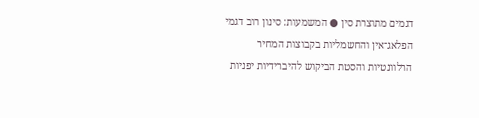דגמים מתוצרת סין ● המשמעות: סינון רוב דגמי הפלאג־אין והחשמליות בקבוצות המחיר הרלוונטיות והסטת הביקוש להיברידיות יפניות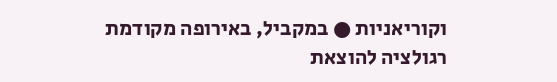וקוריאניות ● במקביל, באירופה מקודמת רגולציה להוצאת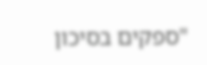"ספקים בסיכון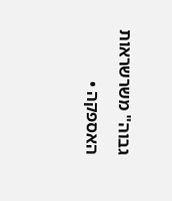גבוה" משרשראות האספקה •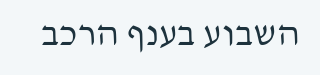השבוע בענף הרכב